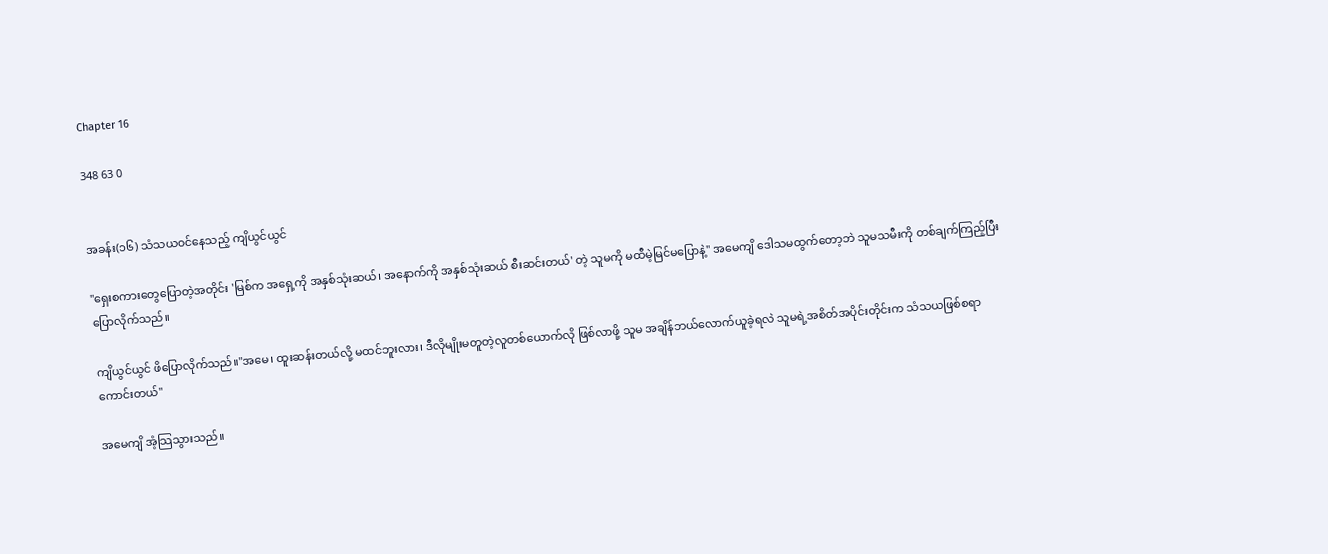Chapter 16

348 63 0


အခန်း(၁၆) သံသယ၀င်နေသည့် ကျိယွင်ယွင်

"ရှေးစကားတွေပြောတဲ့အတိုင်း 'မြစ်က အရှေ့ကို အနှစ်သုံးဆယ်၊ အနောက်ကို အနှစ်သုံးဆယ် စီးဆင်းတယ်' တဲ့ သူမကို မထီမဲ့မြင်မပြောနဲ့" အမေကျိ ဒေါသမထွက်တော့ဘဲ သူမသမီးကို တစ်ချက်ကြည့်ပြီး ပြောလိုက်သည်။

ကျိယွင်ယွင် ဖိပြောလိုက်သည်။"အမေ၊ ထူးဆန်းတယ်လို့ မထင်ဘူးလား၊ ဒီလိုမျိုးမတူတဲ့လူတစ်ယောက်လို ဖြစ်လာဖို့ သူမ အချိန်ဘယ်လောက်ယူခဲ့ရလဲ သူမရဲ့အစိတ်အပိုင်းတိုင်းက သံသယဖြစ်စရာကောင်းတယ်"

အမေကျိ အံ့သြသွားသည်။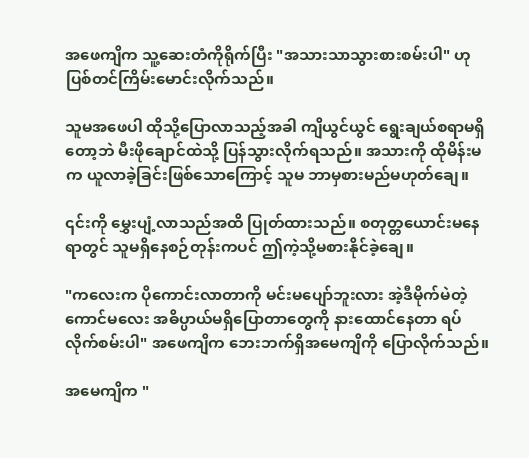အဖေကျိက သူ့ဆေးတံကိုရိုက်ပြီး "အသားသာသွားစားစမ်းပါ" ဟု ပြစ်တင်ကြိမ်းမောင်းလိုက်သည်။

သူမအဖေပါ ထိုသို့ပြောလာသည့်အခါ ကျိယွင်ယွင် ရွေးချယ်စရာမရှိတော့ဘဲ မီးဖိုချောင်ထဲသို့ ပြန်သွားလိုက်ရသည်။ အသားကို ထိုမိန်းမက ယူလာခဲ့ခြင်းဖြစ်သောကြောင့် သူမ ဘာမှစားမည်မဟုတ်ချေ။

၎င်းကို မွှေးပျံ့လာသည်အထိ ပြုတ်ထားသည်။ စတုတ္တယောင်းမနေရာတွင် သူမရှိနေစဉ်တုန်းကပင် ဤကဲ့သို့မစားနိုင်ခဲ့ချေ။

"ကလေးက ပိုကောင်းလာတာကို မင်းမပျော်ဘူးလား အဲ့ဒီမိုက်မဲတဲ့ကောင်မလေး အဓိပ္ပာယ်မရှိပြောတာတွေကို နားထောင်နေတာ ရပ်လိုက်စမ်းပါ" အဖေကျိက ဘေးဘက်ရှိအမေကျိကို ပြောလိုက်သည်။

အမေကျိက "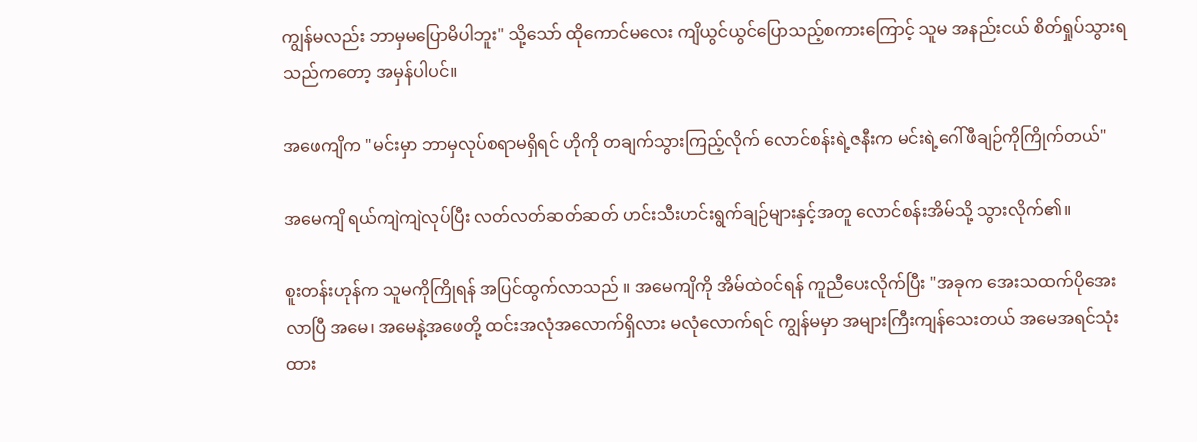ကျွန်မလည်း ဘာမှမပြောမိပါဘူး" သို့သော် ထိုကောင်မလေး ကျိယွင်ယွင်ပြောသည့်စကားကြောင့် သူမ အနည်းငယ် စိတ်ရှုပ်သွားရသည်ကတော့ အမှန်ပါပင်။

အဖေကျိက "မင်းမှာ ဘာမှလုပ်စရာမရှိရင် ဟိုကို တချက်သွားကြည့်လိုက် လောင်စန်းရဲ့ဇနီးက မင်းရဲ့ဂေါ်ဖီချဉ်ကိုကြိုက်တယ်"

အမေကျိ ရယ်ကျဲကျဲလုပ်ပြီး လတ်လတ်ဆတ်ဆတ် ဟင်းသီးဟင်းရွက်ချဉ်များနှင့်အတူ လောင်စန်းအိမ်သို့ သွားလိုက်၏။

စူးတန်းဟုန်က သူမကိုကြိုရန် အပြင်ထွက်လာသည် ။ အမေကျိကို အိမ်ထဲ၀င်ရန် ကူညီပေးလိုက်ပြီး "အခုက အေးသထက်ပိုအေးလာပြီ အမေ၊ အမေနဲ့အဖေတို့ ထင်းအလုံအလောက်ရှိလား မလုံလောက်ရင် ကျွန်မမှာ အများကြီးကျန်သေးတယ် အမေအရင်သုံးထား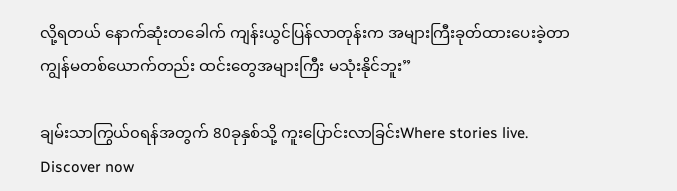လို့ရတယ် နောက်ဆုံးတခေါက် ကျန်းယွင်ပြန်လာတုန်းက အများကြီးခုတ်ထားပေးခဲ့တာ ကျွန်မတစ်ယောက်တည်း ထင်းတွေအများကြီး မသုံးနိုင်ဘူး”

ချမ်းသာကြွယ်၀ရန်အတွက် 80ခုနှစ်သို့ ကူးပြောင်းလာခြင်းWhere stories live. Discover now